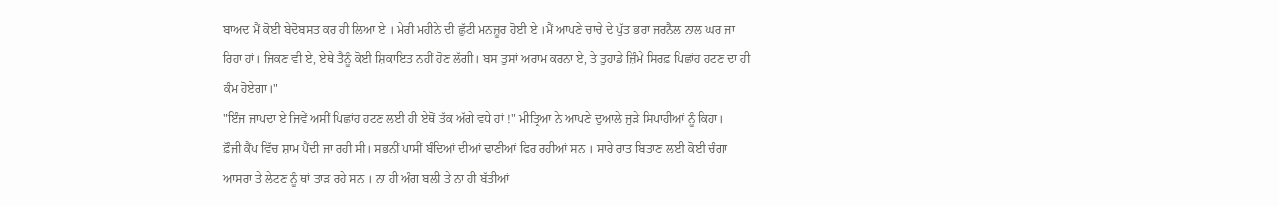ਬਾਅਦ ਮੈਂ ਕੋਈ ਬੇਦੋਬਸਤ ਕਰ ਹੀ ਲਿਆ ਏ । ਮੇਰੀ ਮਹੀਨੇ ਦੀ ਛੁੱਟੀ ਮਨਜ਼ੂਰ ਹੋਈ ਏ ।ਮੈਂ ਆਪਣੇ ਚਾਚੇ ਦੇ ਪੁੱਤ ਭਰਾ ਜਰਨੈਲ ਨਾਲ ਘਰ ਜਾ ਰਿਹਾ ਹਾਂ। ਜਿਕਣ ਵੀ ਏ, ਏਥੇ ਤੈਨੂੰ ਕੋਈ ਸ਼ਿਕਾਇਤ ਨਹੀਂ ਹੋਣ ਲੱਗੀ। ਬਸ ਤੁਸਾਂ ਅਰਾਮ ਕਰਨਾ ਏ, ਤੇ ਤੁਹਾਡੇ ਜ਼ਿੰਮੇ ਸਿਰਫ਼ ਪਿਛਾਂਹ ਹਟਣ ਦਾ ਹੀ ਕੰਮ ਹੋਏਗਾ।"
"ਇੰਜ ਜਾਪਦਾ ਏ ਜਿਵੇਂ ਅਸੀਂ ਪਿਛਾਂਹ ਹਟਣ ਲਈ ਹੀ ਏਥੋਂ ਤੱਕ ਅੱਗੇ ਵਧੇ ਹਾਂ !" ਮੀਤ੍ਰਿਆ ਨੇ ਆਪਣੇ ਦੁਆਲੇ ਜੁੜੇ ਸਿਪਾਹੀਆਂ ਨੂੰ ਕਿਹਾ।
ਫ਼ੌਜੀ ਕੈਂਪ ਵਿੱਚ ਸ਼ਾਮ ਪੈਂਦੀ ਜਾ ਰਹੀ ਸੀ। ਸਭਨੀਂ ਪਾਸੀਂ ਬੰਦਿਆਂ ਦੀਆਂ ਢਾਣੀਆਂ ਫਿਰ ਰਹੀਆਂ ਸਨ । ਸਾਰੇ ਰਾਤ ਬਿਤਾਣ ਲਈ ਕੋਈ ਚੰਗਾ ਆਸਰਾ ਤੇ ਲੇਟਣ ਨੂੰ ਥਾਂ ਤਾੜ ਰਹੇ ਸਨ । ਨਾ ਹੀ ਅੰਗ ਬਲੀ ਤੇ ਨਾ ਹੀ ਬੱਤੀਆਂ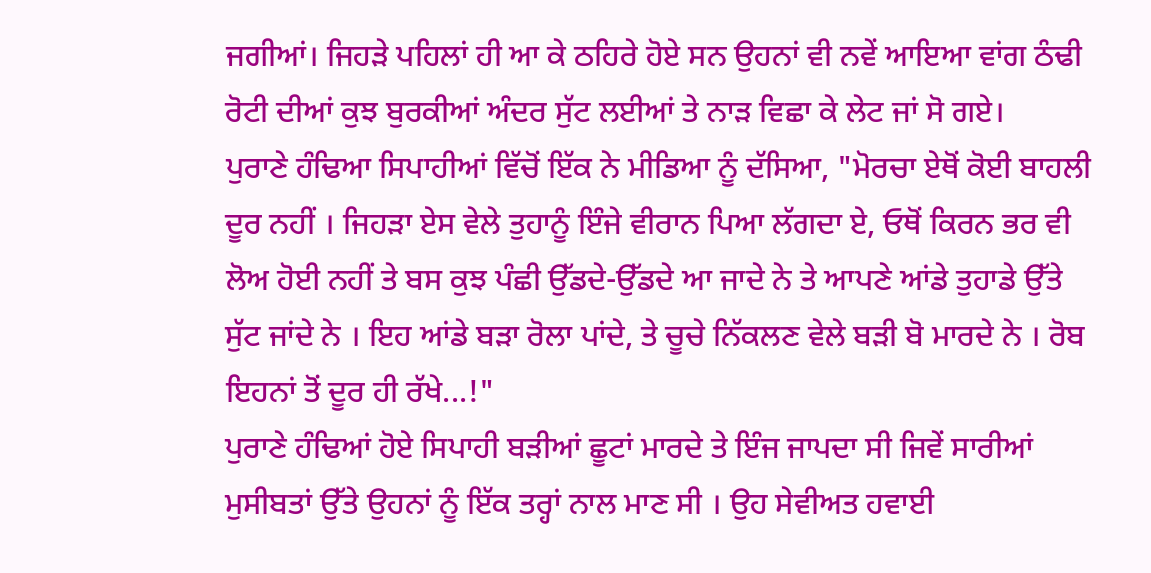ਜਗੀਆਂ। ਜਿਹੜੇ ਪਹਿਲਾਂ ਹੀ ਆ ਕੇ ਠਹਿਰੇ ਹੋਏ ਸਨ ਉਹਨਾਂ ਵੀ ਨਵੇਂ ਆਇਆ ਵਾਂਗ ਠੰਢੀ ਰੋਟੀ ਦੀਆਂ ਕੁਝ ਬੁਰਕੀਆਂ ਅੰਦਰ ਸੁੱਟ ਲਈਆਂ ਤੇ ਨਾੜ ਵਿਛਾ ਕੇ ਲੇਟ ਜਾਂ ਸੋ ਗਏ।
ਪੁਰਾਣੇ ਹੰਢਿਆ ਸਿਪਾਹੀਆਂ ਵਿੱਚੋਂ ਇੱਕ ਨੇ ਮੀਡਿਆ ਨੂੰ ਦੱਸਿਆ, "ਮੋਰਚਾ ਏਥੋਂ ਕੋਈ ਬਾਹਲੀ ਦੂਰ ਨਹੀਂ । ਜਿਹੜਾ ਏਸ ਵੇਲੇ ਤੁਹਾਨੂੰ ਇੰਜੇ ਵੀਰਾਨ ਪਿਆ ਲੱਗਦਾ ਏ, ਓਥੋਂ ਕਿਰਨ ਭਰ ਵੀ ਲੋਅ ਹੋਈ ਨਹੀਂ ਤੇ ਬਸ ਕੁਝ ਪੰਛੀ ਉੱਡਦੇ-ਉੱਡਦੇ ਆ ਜਾਦੇ ਨੇ ਤੇ ਆਪਣੇ ਆਂਡੇ ਤੁਹਾਡੇ ਉੱਤੇ ਸੁੱਟ ਜਾਂਦੇ ਨੇ । ਇਹ ਆਂਡੇ ਬੜਾ ਰੋਲਾ ਪਾਂਦੇ, ਤੇ ਚੂਚੇ ਨਿੱਕਲਣ ਵੇਲੇ ਬੜੀ ਬੋ ਮਾਰਦੇ ਨੇ । ਰੋਬ ਇਹਨਾਂ ਤੋਂ ਦੂਰ ਹੀ ਰੱਖੇ...!"
ਪੁਰਾਣੇ ਹੰਢਿਆਂ ਹੋਏ ਸਿਪਾਹੀ ਬੜੀਆਂ ਛੂਟਾਂ ਮਾਰਦੇ ਤੇ ਇੰਜ ਜਾਪਦਾ ਸੀ ਜਿਵੇਂ ਸਾਰੀਆਂ ਮੁਸੀਬਤਾਂ ਉੱਤੇ ਉਹਨਾਂ ਨੂੰ ਇੱਕ ਤਰ੍ਹਾਂ ਨਾਲ ਮਾਣ ਸੀ । ਉਹ ਸੇਵੀਅਤ ਹਵਾਈ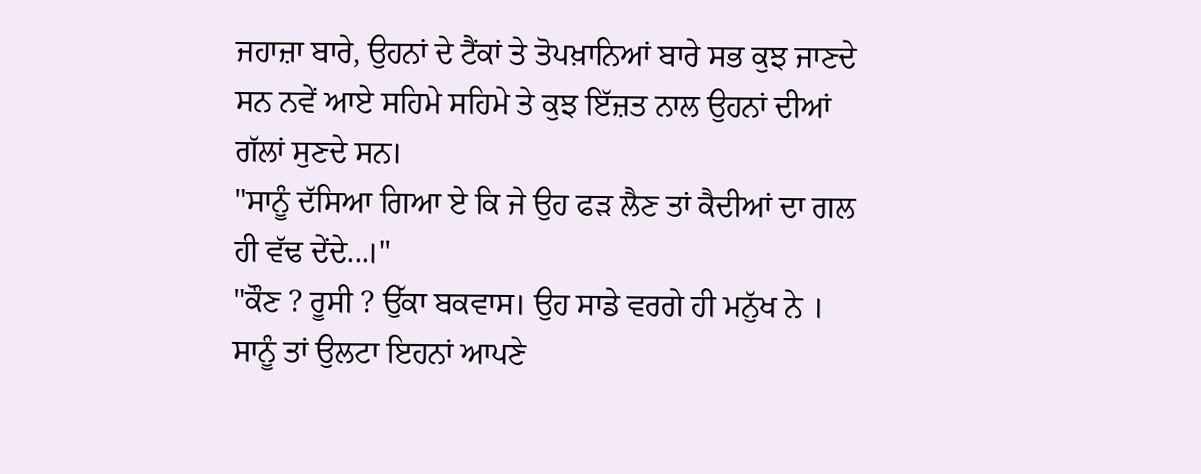ਜਹਾਜ਼ਾ ਬਾਰੇ, ਉਹਨਾਂ ਦੇ ਟੈਂਕਾਂ ਤੇ ਤੋਪਖ਼ਾਨਿਆਂ ਬਾਰੇ ਸਭ ਕੁਝ ਜਾਣਦੇ ਸਨ ਨਵੇਂ ਆਏ ਸਹਿਮੇ ਸਹਿਮੇ ਤੇ ਕੁਝ ਇੱਜ਼ਤ ਨਾਲ ਉਹਨਾਂ ਦੀਆਂ ਗੱਲਾਂ ਸੁਣਦੇ ਸਨ।
"ਸਾਨੂੰ ਦੱਸਿਆ ਗਿਆ ਏ ਕਿ ਜੇ ਉਹ ਫੜ ਲੈਣ ਤਾਂ ਕੈਦੀਆਂ ਦਾ ਗਲ ਹੀ ਵੱਢ ਦੇਂਦੇ...।"
"ਕੌਣ ? ਰੂਸੀ ? ਉੱਕਾ ਬਕਵਾਸ। ਉਹ ਸਾਡੇ ਵਰਗੇ ਹੀ ਮਨੁੱਖ ਨੇ । ਸਾਨੂੰ ਤਾਂ ਉਲਟਾ ਇਹਨਾਂ ਆਪਣੇ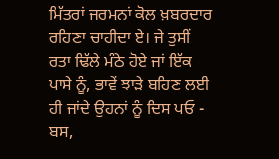ਮਿੱਤਰਾਂ ਜਰਮਨਾਂ ਕੋਲ ਖ਼ਬਰਦਾਰ ਰਹਿਣਾ ਚਾਹੀਦਾ ਏ। ਜੇ ਤੁਸੀਂ ਰਤਾ ਢਿੱਲੇ ਮੰਠੇ ਹੋਏ ਜਾਂ ਇੱਕ ਪਾਸੇ ਨੂੰ, ਭਾਵੇਂ ਝਾੜੇ ਬਹਿਣ ਲਈ ਹੀ ਜਾਂਦੇ ਉਹਨਾਂ ਨੂੰ ਦਿਸ ਪਓ - ਬਸ,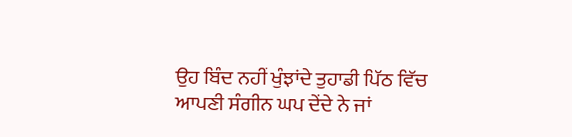ਉਹ ਬਿੰਦ ਨਹੀਂ ਖੁੰਝਾਂਦੇ ਤੁਹਾਡੀ ਪਿੱਠ ਵਿੱਚ ਆਪਣੀ ਸੰਗੀਨ ਘਪ ਦੇਂਦੇ ਨੇ ਜਾਂ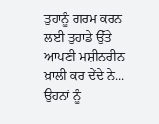ਤੁਹਾਨੂੰ ਗਰਮ ਕਰਨ ਲਈ ਤੁਹਾਡੇ ਉੱਤੇ ਆਪਣੀ ਮਸ਼ੀਨਰੀਨ ਖ਼ਾਲੀ ਕਰ ਦੇਂਦੇ ਨੇ... ਉਹਨਾਂ ਨੂੰ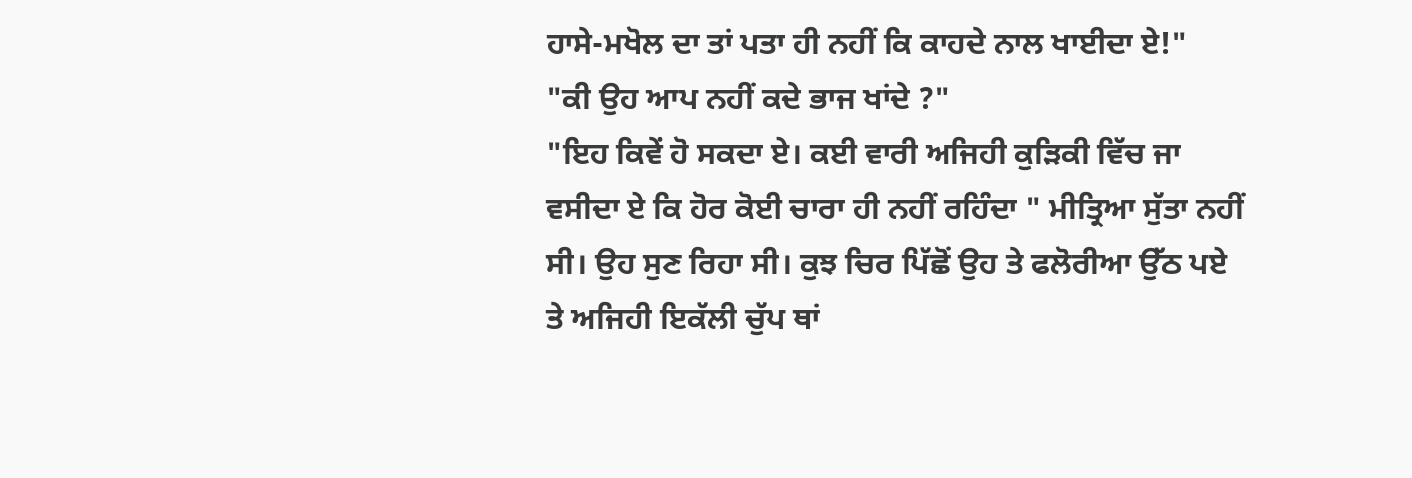ਹਾਸੇ-ਮਖੋਲ ਦਾ ਤਾਂ ਪਤਾ ਹੀ ਨਹੀਂ ਕਿ ਕਾਹਦੇ ਨਾਲ ਖਾਈਦਾ ਏ!"
"ਕੀ ਉਹ ਆਪ ਨਹੀਂ ਕਦੇ ਭਾਜ ਖਾਂਦੇ ?"
"ਇਹ ਕਿਵੇਂ ਹੋ ਸਕਦਾ ਏ। ਕਈ ਵਾਰੀ ਅਜਿਹੀ ਕੁੜਿਕੀ ਵਿੱਚ ਜਾ ਵਸੀਦਾ ਏ ਕਿ ਹੋਰ ਕੋਈ ਚਾਰਾ ਹੀ ਨਹੀਂ ਰਹਿੰਦਾ " ਮੀਤ੍ਰਿਆ ਸੁੱਤਾ ਨਹੀਂ ਸੀ। ਉਹ ਸੁਣ ਰਿਹਾ ਸੀ। ਕੁਝ ਚਿਰ ਪਿੱਛੋਂ ਉਹ ਤੇ ਫਲੋਰੀਆ ਉੱਠ ਪਏ ਤੇ ਅਜਿਹੀ ਇਕੱਲੀ ਚੁੱਪ ਥਾਂ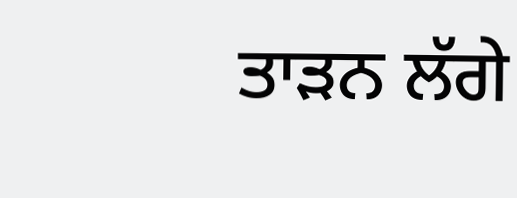ਤਾੜਨ ਲੱਗੇ